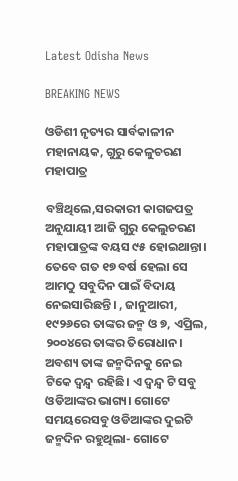Latest Odisha News

BREAKING NEWS

ଓଡିଶୀ ନୃତ୍ୟର ସାର୍ବକାଳୀନ ମହାନାୟକ, ଗୁରୁ କେଳୁଚରଣ ମହାପାତ୍ର

ବଞ୍ଚିଥିଲେ,ସରକାରୀ କାଗଜପତ୍ର ଅନୁଯାୟୀ ଆଜି ଗୁରୁ କେଲୁଚରଣ ମହାପାତ୍ରଙ୍କ ବୟସ ୯୫ ହୋଇଥାନ୍ତା। ତେବେ ଗତ ୧୭ ବର୍ଷ ହେଲା ସେ ଆମଠୁ ସବୁଦିନ ପାଇଁ ବିଦାୟ ନେଇସାରିଛନ୍ତି। , ଜାନୁଆରୀ, ୧୯୨୬ରେ ତାଙ୍କର ଜନ୍ମ ଓ ୭, ଏପ୍ରିଲ, ୨୦୦୪ରେ ତାଙ୍କର ତିରୋଧାନ। ଅବଶ୍ୟ ତାଙ୍କ ଜନ୍ମଦିନକୁ ନେଇ ଟିକେ ଦ୍ଵନ୍ଦ୍ଵ ରହିଛି। ଏ ଦ୍ଵନ୍ଦ୍ଵ ଟି ସବୁ ଓଡିଆଙ୍କର ଭାଗ୍ୟ। ଗୋଟେ ସମୟରେସବୁ ଓଡିଆଙ୍କର ଦୁଇଟି ଜନ୍ମଦିନ ରହୁଥିଲା- ଗୋଟେ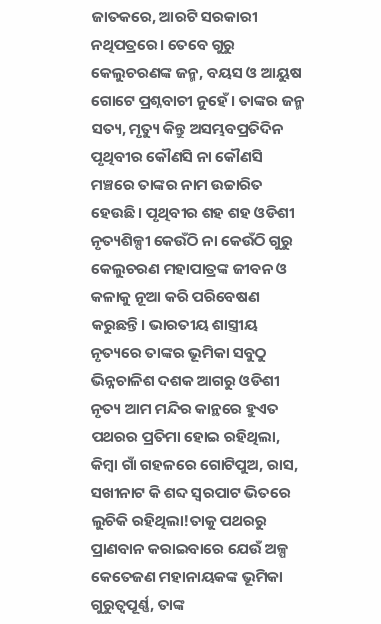ଜାତକରେ, ଆରଟି ସରକାରୀ ନଥିପତ୍ରରେ। ତେବେ ଗୁରୁ କେଲୁଚରଣଙ୍କ ଜନ୍ମ, ବୟସ ଓ ଆୟୁଷ ଗୋଟେ ପ୍ରଶ୍ନବାଚୀ ନୁହେଁ। ତାଙ୍କର ଜନ୍ମ ସତ୍ୟ, ମୃତ୍ୟୁ କିନ୍ତୁ ଅସମ୍ଭବପ୍ରତିଦିନ ପୃଥିବୀର କୌଣସି ନା କୌଣସି ମଞ୍ଚରେ ତାଙ୍କର ନାମ ଉଚ୍ଚାରିତ ହେଉଛି। ପୃଥିବୀର ଶହ ଶହ ଓଡିଶୀ ନୃତ୍ୟଶିଳ୍ପୀ କେଉଁଠି ନା କେଉଁଠି ଗୁରୁ କେଲୁଚରଣ ମହାପାତ୍ରଙ୍କ ଜୀବନ ଓ କଳାକୁ ନୂଆ କରି ପରିବେଷଣ କରୁଛନ୍ତି। ଭାରତୀୟ ଶାସ୍ତ୍ରୀୟ ନୃତ୍ୟରେ ତାଙ୍କର ଭୂମିକା ସବୁଠୁ ଭିନ୍ନଚାଳିଶ ଦଶକ ଆଗରୁ ଓଡିଶୀ ନୃତ୍ୟ ଆମ ମନ୍ଦିର କାନ୍ଥରେ ହୁଏତ ପଥରର ପ୍ରତିମା ହୋଇ ରହିଥିଲା, କିମ୍ବା ଗାଁ ଗହଳରେ ଗୋଟିପୁଅ, ରାସ, ସଖୀନାଟ କି ଶବ୍ଦ ସ୍ବରପାଟ ଭିତରେ ଲୁଚିକି ରହିଥିଲା!ତାକୁ ପଥରରୁ ପ୍ରାଣବାନ କରାଇବାରେ ଯେଉଁ ଅଳ୍ପ କେତେଜଣ ମହାନାୟକଙ୍କ ଭୂମିକା ଗୁରୁତ୍ୱପୂର୍ଣ୍ଣ, ତାଙ୍କ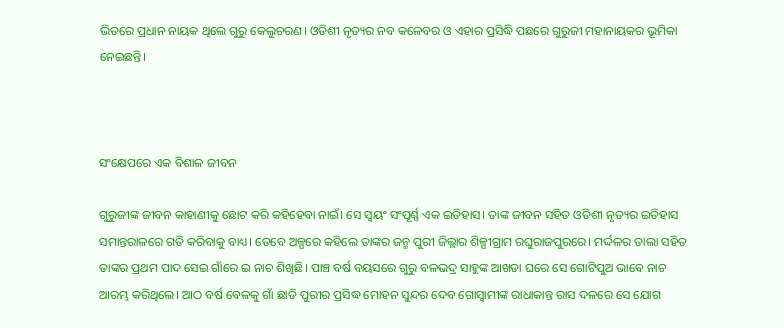ଭିତରେ ପ୍ରଧାନ ନାୟକ ଥିଲେ ଗୁରୁ କେଲୁଚରଣ। ଓଡିଶୀ ନୃତ୍ୟର ନବ କଳେବର ଓ ଏହାର ପ୍ରସିଦ୍ଧି ପଛରେ ଗୁରୁଜୀ ମହାନାୟକର ଭୂମିକା ନେଇଛନ୍ତି।



ସଂକ୍ଷେପରେ ଏକ ବିଶାଳ ଜୀବନ

ଗୁରୁଜୀଙ୍କ ଜୀବନ କାହାଣୀକୁ ଛୋଟ କରି କହିହେବା ନାଇଁ। ସେ ସ୍ଵୟଂ ସଂପୂର୍ଣ୍ଣ ଏକ ଇତିହାସ। ତାଙ୍କ ଜୀବନ ସହିତ ଓଡିଶୀ ନୃତ୍ୟର ଇତିହାସ ସମାନ୍ତରାଳରେ ଗତି କରିବାକୁ ବାଧ୍ୟ। ତେବେ ଅଳ୍ପରେ କହିଲେ ତାଙ୍କର ଜନ୍ମ ପୁରୀ ଜିଲ୍ଲାର ଶିଳ୍ପୀଗ୍ରାମ ରଘୁରାଜପୁରରେ। ମର୍ଦ୍ଦଳର ତାଲା ସହିତ ତାଙ୍କର ପ୍ରଥମ ପାଦ ସେଇ ଗାଁରେ ଇ ନାଚ ଶିଖିଛି। ପାଞ୍ଚ ବର୍ଷ ବୟସରେ ଗୁରୁ ବଳଭଦ୍ର ସାହୁଙ୍କ ଆଖଡା ଘରେ ସେ ଗୋଟିପୁଅ ଭାବେ ନାଚ ଆରମ୍ଭ କରିଥିଲେ। ଆଠ ବର୍ଷ ବେଳକୁ ଗାଁ ଛାଡି ପୁରୀର ପ୍ରସିଦ୍ଧ ମୋହନ ସୁନ୍ଦର ଦେବ ଗୋସ୍ଵାମୀଙ୍କ ରାଧାକାନ୍ତ ରାସ ଦଳରେ ସେ ଯୋଗ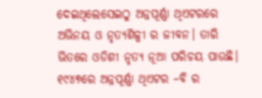ଦେଇଥିଲେସେଇଠୁ ଅନ୍ନପୂର୍ଣ୍ଣା ଥିଏଟରରେ ଅଭିନୟ ଓ ନୃତ୍ୟଶିଳ୍ପୀ ର ଜୀବନ। ତାରି ଭିତରେ ଓଡିଶୀ ନୃତ୍ୟ ନୂଆ ପରିଚୟ ପାଉଛି। ୧୯୪୭ରେ ଅନ୍ନପୂର୍ଣ୍ଣା ଥିଏଟର –ବି ର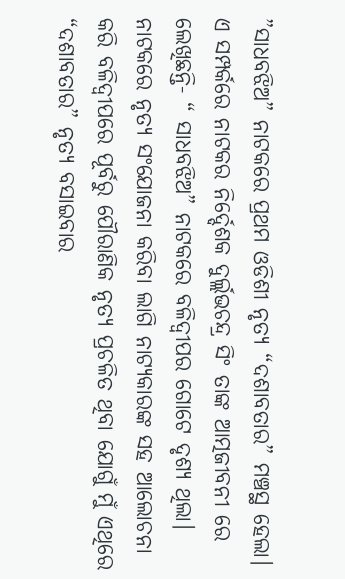”ସାଧବଝିଅ” ନାଟକରେ ପ୍ରଥମ ଓଡିଶୀ ନୃତ୍ୟ “ଦଶାବତାର” ମଞ୍ଚସ୍ଥ ହେଲା। ଏ ସମ୍ପର୍କରେ ନାଟକର ନିର୍ଦ୍ଦେଶକ ଦୁର୍ଲ୍ଲଭଚନ୍ଦ୍ର ସିଂ ତାଙ୍କ ଆତ୍ମଜୀବନୀ ରେ ଲେଖିଛନ୍ତି- “ ସାଧବଝିଅ” ନାଟକରେ ବଳିଦ୍ବୀପର ଗୋଟେ ଦୃଶ୍ୟ ଥିଲା। ନାଟକରେ ନୃତ୍ୟ ସଂଯୋଜନା କରିବା ଲାଗି ନାଟ୍ୟକାରଙ୍କ ସହ ଆଲୋଚନା କରି ବଳିଦ୍ବୀପରେ ପୂର୍ବରୁ ପୌରାଣିକ ନୃତ୍ୟ ପ୍ରଚଳିତ ଥିବା ଯୋଗୁଁ ମୁଁ ଏଥିରେ “ଦଶାବତାର” ନୃତ୍ୟ ବସାଇବାର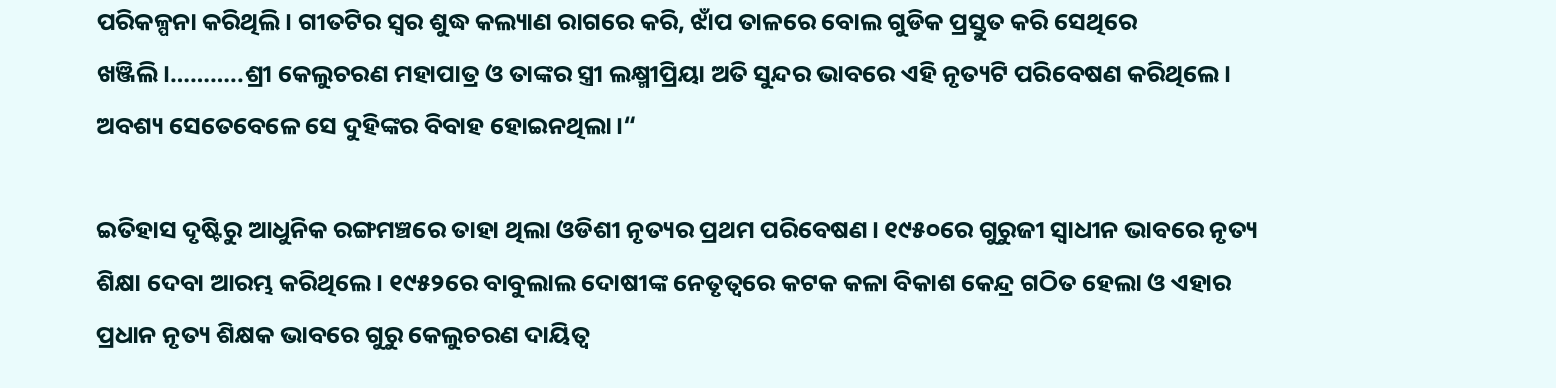ପରିକଳ୍ପନା କରିଥିଲି। ଗୀତଟିର ସ୍ଵର ଶୁଦ୍ଧ କଲ୍ୟାଣ ରାଗରେ କରି, ଝାଁପ ତାଳରେ ବୋଲ ଗୁଡିକ ପ୍ରସ୍ତୁତ କରି ସେଥିରେ ଖଞ୍ଜିଲି।………..ଶ୍ରୀ କେଲୁଚରଣ ମହାପାତ୍ର ଓ ତାଙ୍କର ସ୍ତ୍ରୀ ଲକ୍ଷ୍ମୀପ୍ରିୟା ଅତି ସୁନ୍ଦର ଭାବରେ ଏହି ନୃତ୍ୟଟି ପରିବେଷଣ କରିଥିଲେ। ଅବଶ୍ୟ ସେତେବେଳେ ସେ ଦୁହିଙ୍କର ବିବାହ ହୋଇନଥିଲା।“

ଇତିହାସ ଦୃଷ୍ଟିରୁ ଆଧୁନିକ ରଙ୍ଗମଞ୍ଚରେ ତାହା ଥିଲା ଓଡିଶୀ ନୃତ୍ୟର ପ୍ରଥମ ପରିବେଷଣ। ୧୯୫୦ରେ ଗୁରୁଜୀ ସ୍ଵାଧୀନ ଭାବରେ ନୃତ୍ୟ ଶିକ୍ଷା ଦେବା ଆରମ୍ଭ କରିଥିଲେ। ୧୯୫୨ରେ ବାବୁଲାଲ ଦୋଷୀଙ୍କ ନେତୃତ୍ବରେ କଟକ କଳା ବିକାଶ କେନ୍ଦ୍ର ଗଠିତ ହେଲା ଓ ଏହାର ପ୍ରଧାନ ନୃତ୍ୟ ଶିକ୍ଷକ ଭାବରେ ଗୁରୁ କେଲୁଚରଣ ଦାୟିତ୍ଵ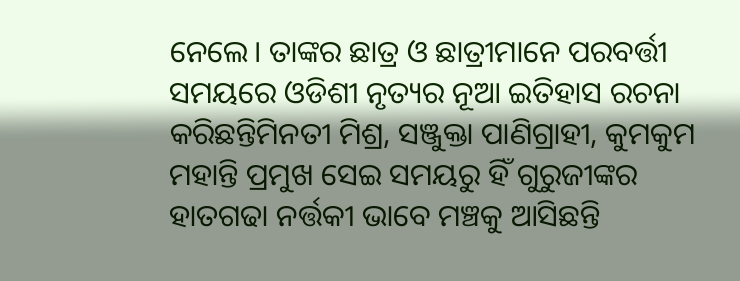ନେଲେ। ତାଙ୍କର ଛାତ୍ର ଓ ଛାତ୍ରୀମାନେ ପରବର୍ତ୍ତୀ ସମୟରେ ଓଡିଶୀ ନୃତ୍ୟର ନୂଆ ଇତିହାସ ରଚନା କରିଛନ୍ତିମିନତୀ ମିଶ୍ର, ସଞ୍ଜୁକ୍ତା ପାଣିଗ୍ରାହୀ, କୁମକୁମ ମହାନ୍ତି ପ୍ରମୁଖ ସେଇ ସମୟରୁ ହିଁ ଗୁରୁଜୀଙ୍କର ହାତଗଢା ନର୍ତ୍ତକୀ ଭାବେ ମଞ୍ଚକୁ ଆସିଛନ୍ତି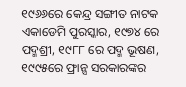୧୯୬୬ରେ କେନ୍ଦ୍ର ସଙ୍ଗୀତ ନାଟକ ଏକାଡେମି ପୁରସ୍କାର, ୧୯୭୪ ରେ ପଦ୍ମଶ୍ରୀ, ୧୯୮୮ ରେ ପଦ୍ମ ଭୂଷଣ, ୧୯୯୫ରେ ଫ୍ରାନ୍ସ ସରକାରଙ୍କର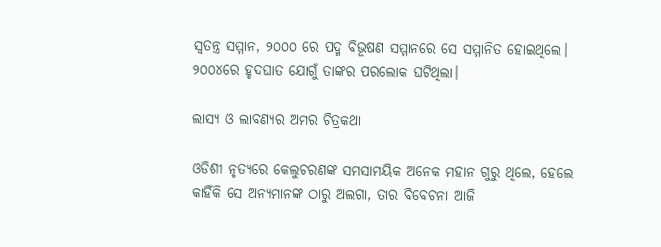ସ୍ଵତନ୍ତ୍ର ସମ୍ମାନ, ୨୦୦୦ ରେ ପଦ୍ମ ବିଭୂଷଣ ସମ୍ମାନରେ ସେ ସମ୍ମାନିତ ହୋଇଥିଲେ। ୨୦୦୪ରେ ହୃଦଘାତ ଯୋଗୁଁ ତାଙ୍କର ପରଲୋକ ଘଟିଥିଲା।

ଲାସ୍ୟ ଓ ଲାବଣ୍ୟର ଅମର ଚିତ୍ରକଥା

ଓଡିଶୀ ନୃତ୍ୟରେ କେଲୁଚରଣଙ୍କ ସମସାମୟିକ ଅନେକ ମହାନ ଗୁରୁ ଥିଲେ, ହେଲେ କାହିଁକି ସେ ଅନ୍ୟମାନଙ୍କ ଠାରୁ ଅଲଗା, ତାର ବିବେଚନା ଆଜି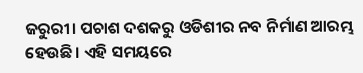ଜରୁରୀ। ପଚାଶ ଦଶକରୁ ଓଡିଶୀର ନବ ନିର୍ମାଣ ଆରମ୍ଭ ହେଉଛି। ଏହି ସମୟରେ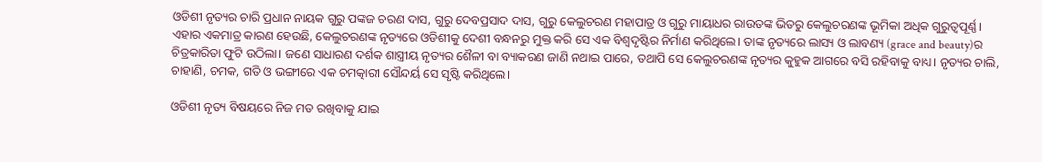ଓଡିଶୀ ନୃତ୍ୟର ଚାରି ପ୍ରଧାନ ନାୟକ ଗୁରୁ ପଙ୍କଜ ଚରଣ ଦାସ, ଗୁରୁ ଦେବପ୍ରସାଦ ଦାସ, ଗୁରୁ କେଲୁଚରଣ ମହାପାତ୍ର ଓ ଗୁରୁ ମାୟାଧର ରାଉତଙ୍କ ଭିତରୁ କେଲୁଚରଣଙ୍କ ଭୂମିକା ଅଧିକ ଗୁରୁତ୍ୱପୂର୍ଣ୍ଣ। ଏହାର ଏକମାତ୍ର କାରଣ ହେଉଛି, କେଲୁଚରଣଙ୍କ ନୃତ୍ୟରେ ଓଡିଶୀକୁ ଦେଶୀ ବନ୍ଧନରୁ ମୁକ୍ତ କରି ସେ ଏକ ବିଶ୍ଵଦୃଷ୍ଟିର ନିର୍ମାଣ କରିଥିଲେ। ତାଙ୍କ ନୃତ୍ୟରେ ଲାସ୍ୟ ଓ ଲାବଣ୍ୟ (grace and beauty)ର ଚିତ୍ରକାରିତା ଫୁଟି ଉଠିଲା। ଜଣେ ସାଧାରଣ ଦର୍ଶକ ଶାସ୍ତ୍ରୀୟ ନୃତ୍ୟର ଶୈଳୀ ବା ବ୍ୟାକରଣ ଜାଣି ନଥାଇ ପାରେ, ତଥାପି ସେ କେଲୁଚରଣଙ୍କ ନୃତ୍ୟର କୁହୁକ ଆଗରେ ବସି ରହିବାକୁ ବାଧ୍ୟ। ନୃତ୍ୟର ଚାଲି, ଚାହାଣି, ଚମକ, ଗତି ଓ ଭଙ୍ଗୀରେ ଏକ ଚମତ୍କାରୀ ସୌନ୍ଦର୍ୟ ସେ ସୃଷ୍ଟି କରିଥିଲେ।

ଓଡିଶୀ ନୃତ୍ୟ ବିଷୟରେ ନିଜ ମତ ରଖିବାକୁ ଯାଇ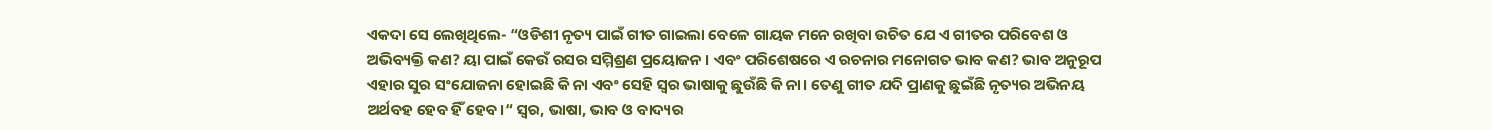ଏକଦା ସେ ଲେଖିଥିଲେ- “ଓଡିଶୀ ନୃତ୍ୟ ପାଇଁ ଗୀତ ଗାଇଲା ବେଳେ ଗାୟକ ମନେ ରଖିବା ଉଚିତ ଯେ ଏ ଗୀତର ପରିବେଶ ଓ ଅଭିବ୍ୟକ୍ତି କଣ? ୟା ପାଇଁ କେଉଁ ରସର ସମ୍ମିଶ୍ରଣ ପ୍ରୟୋଜନ । ଏବଂ ପରିଶେଷରେ ଏ ରଚନାର ମନୋଗତ ଭାବ କଣ? ଭାବ ଅନୁରୂପ ଏହାର ସୁର ସଂଯୋଜନା ହୋଇଛି କି ନା ଏବଂ ସେହି ସ୍ଵର ଭାଷାକୁ ଛୁଉଁଛି କି ନା। ତେଣୁ ଗୀତ ଯଦି ପ୍ରାଣକୁ ଛୁଇଁଛି ନୃତ୍ୟର ଅଭିନୟ ଅର୍ଥବହ ହେବ ହିଁ ହେବ।“ ସ୍ଵର, ଭାଷା, ଭାବ ଓ ବାଦ୍ୟର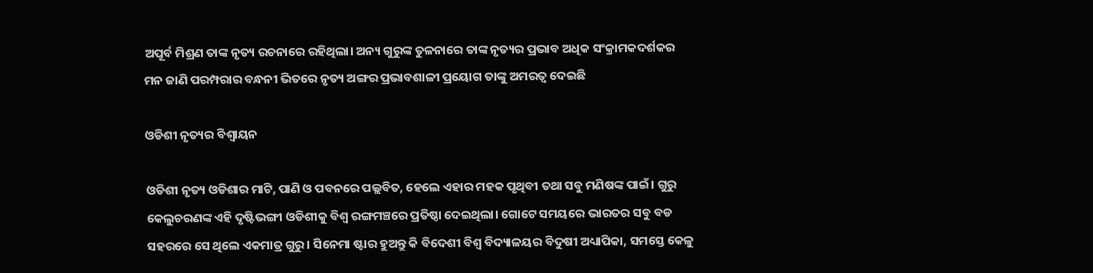ଅପୂର୍ବ ମିଶ୍ରଣ ତାଙ୍କ ନୃତ୍ୟ ରଚନାରେ ରହିଥିଲା। ଅନ୍ୟ ଗୁରୁଙ୍କ ତୁଳନାରେ ତାଙ୍କ ନୃତ୍ୟର ପ୍ରଭାବ ଅଧିକ ସଂକ୍ରାମକଦର୍ଶକର ମନ ଜାଣି ପରମ୍ପରାର ବନ୍ଧନୀ ଭିତରେ ନୃତ୍ୟ ଅଙ୍ଗର ପ୍ରଭାବଶାଳୀ ପ୍ରୟୋଗ ତାଙ୍କୁ ଅମରତ୍ଵ ଦେଇଛି

ଓଡିଶୀ ନୃତ୍ୟର ବିଶ୍ବାୟନ

ଓଡିଶୀ ନୃତ୍ୟ ଓଡିଶାର ମାଟି, ପାଣି ଓ ପବନରେ ପଲ୍ଲବିତ, ହେଲେ ଏହାର ମହକ ପୃଥିବୀ ତଥା ସବୁ ମଣିଷଙ୍କ ପାଇଁ। ଗୁରୁ କେଲୁଚରଣଙ୍କ ଏହି ଦୃଷ୍ଟିଭଙ୍ଗୀ ଓଡିଶୀକୁ ବିଶ୍ଵ ରଙ୍ଗମଞ୍ଚରେ ପ୍ରତିଷ୍ଠା ଦେଇଥିଲା। ଗୋଟେ ସମୟରେ ଭାରତର ସବୁ ବଡ ସହରରେ ସେ ଥିଲେ ଏକମାତ୍ର ଗୁରୁ। ସିନେମା ଷ୍ଟାର ହୁଅନ୍ତୁ କି ବିଦେଶୀ ବିଶ୍ଵ ବିଦ୍ୟାଳୟର ବିଦୁଷୀ ଅଧ୍ୟାପିକା, ସମସ୍ତେ କେଳୁ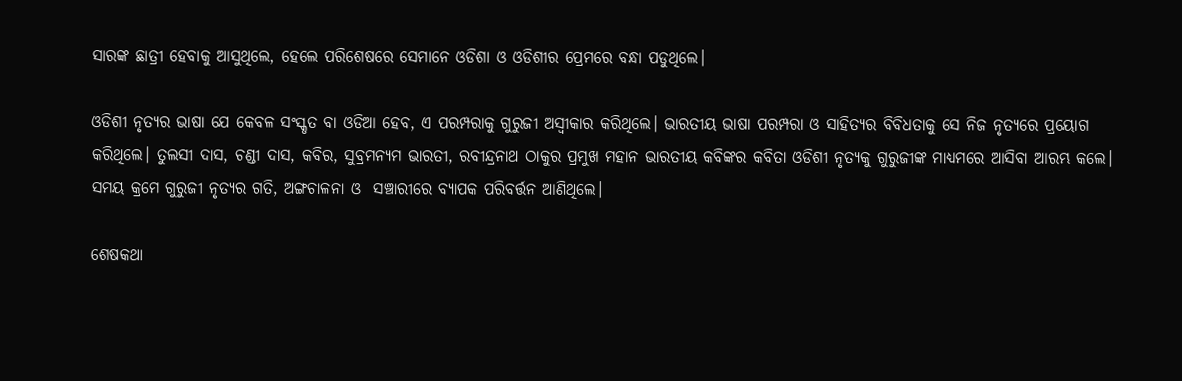ସାରଙ୍କ ଛାତ୍ରୀ ହେବାକୁ ଆସୁଥିଲେ, ହେଲେ ପରିଶେଷରେ ସେମାନେ ଓଡିଶା ଓ ଓଡିଶୀର ପ୍ରେମରେ ବନ୍ଧା ପଡୁଥିଲେ।

ଓଡିଶୀ ନୃତ୍ୟର ଭାଷା ଯେ କେବଳ ସଂସ୍କୃତ ବା ଓଡିଆ ହେବ, ଏ ପରମ୍ପରାକୁ ଗୁରୁଜୀ ଅସ୍ଵୀକାର କରିଥିଲେ। ଭାରତୀୟ ଭାଷା ପରମ୍ପରା ଓ ସାହିତ୍ୟର ବିବିଧତାକୁ ସେ ନିଜ ନୃତ୍ୟରେ ପ୍ରୟୋଗ କରିଥିଲେ। ତୁଲସୀ ଦାସ, ଚଣ୍ଡୀ ଦାସ, କବିର, ସୁବ୍ରମନ୍ୟମ ଭାରତୀ, ରବୀନ୍ଦ୍ରନାଥ ଠାକୁର ପ୍ରମୁଖ ମହାନ ଭାରତୀୟ କବିଙ୍କର କବିତା ଓଡିଶୀ ନୃତ୍ୟକୁ ଗୁରୁଜୀଙ୍କ ମାଧ୍ୟମରେ ଆସିବା ଆରମ୍ଭ କଲେ। ସମୟ କ୍ରମେ ଗୁରୁଜୀ ନୃତ୍ୟର ଗତି, ଅଙ୍ଗଚାଳନା ଓ  ସଞ୍ଚାରୀରେ ବ୍ୟାପକ ପରିବର୍ତ୍ତନ ଆଣିଥିଲେ।

ଶେଷକଥା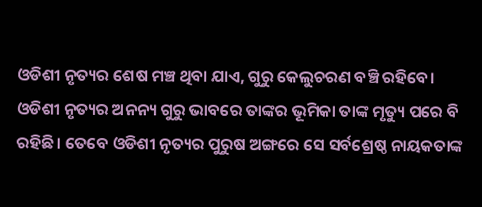ଓଡିଶୀ ନୃତ୍ୟର ଶେଷ ମଞ୍ଚ ଥିବା ଯାଏ, ଗୁରୁ କେଲୁଚରଣ ବଞ୍ଚି ରହିବେ। ଓଡିଶୀ ନୃତ୍ୟର ଅନନ୍ୟ ଗୁରୁ ଭାବରେ ତାଙ୍କର ଭୂମିକା ତାଙ୍କ ମୃତ୍ୟୁ ପରେ ବି ରହିଛି। ତେବେ ଓଡିଶୀ ନୃତ୍ୟର ପୁରୁଷ ଅଙ୍ଗରେ ସେ ସର୍ବଶ୍ରେଷ୍ଠ ନାୟକତାଙ୍କ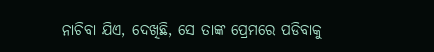ନାଚିବା ଯିଏ, ଦେଖିଛି, ସେ ତାଙ୍କ ପ୍ରେମରେ ପଡିବାକୁ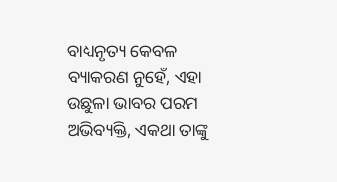ବାଧ୍ୟନୃତ୍ୟ କେବଳ ବ୍ୟାକରଣ ନୁହେଁ, ଏହା ଉଛୁଳା ଭାବର ପରମ ଅଭିବ୍ୟକ୍ତି, ଏକଥା ତାଙ୍କୁ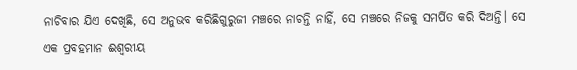ନାଚିବାର ଯିଏ ଦେଖିଛି, ସେ ଅନୁଭବ କରିଛିଗୁରୁଜୀ ମଞ୍ଚରେ ନାଚନ୍ତି ନାହିଁ, ସେ ମଞ୍ଚରେ ନିଜକୁ ସମର୍ପିତ କରି ଦିଅନ୍ତି। ସେ ଏକ ପ୍ରବହମାନ ଈଶ୍ବରୀୟ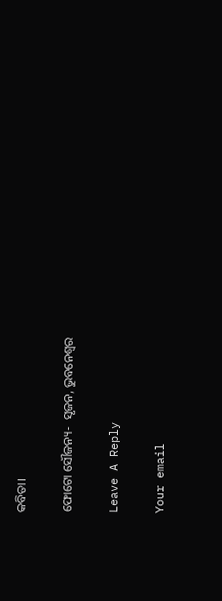କବିତା।

ଫୋଟୋ ସୌଜନ୍ୟ-  ସୃଜନ, ଭୁବନେଶ୍ୱର

Leave A Reply

Your email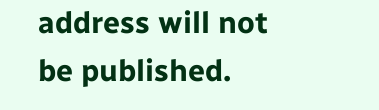address will not be published.